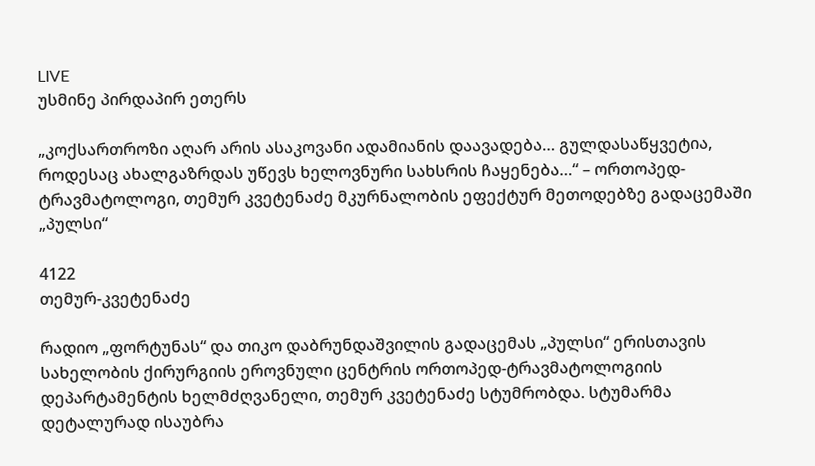LIVE
უსმინე პირდაპირ ეთერს

„კოქსართროზი აღარ არის ასაკოვანი ადამიანის დაავადება… გულდასაწყვეტია, როდესაც ახალგაზრდას უწევს ხელოვნური სახსრის ჩაყენება…“ – ორთოპედ-ტრავმატოლოგი, თემურ კვეტენაძე მკურნალობის ეფექტურ მეთოდებზე გადაცემაში „პულსი“

4122
თემურ-კვეტენაძე

რადიო „ფორტუნას“ და თიკო დაბრუნდაშვილის გადაცემას „პულსი“ ერისთავის სახელობის ქირურგიის ეროვნული ცენტრის ორთოპედ-ტრავმატოლოგიის დეპარტამენტის ხელმძღვანელი, თემურ კვეტენაძე სტუმრობდა. სტუმარმა დეტალურად ისაუბრა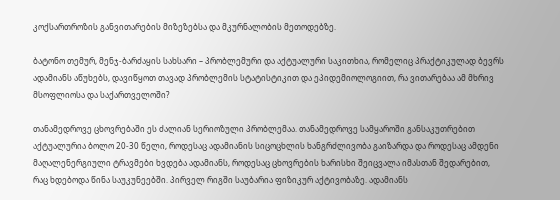კოქსართროზის განვითარების მიზეზებსა და მკურნალობის მეთოდებზე.

ბატონო თემურ, მენჯ-ბარძაყის სახსარი – პრობლემური და აქტუალური საკითხია, რომელიც პრაქტიკულად ბევრს ადამიანს აწუხებს, დავიწყოთ თავად პრობლემის სტატისტიკით და ეპიდემიოლოგიით, რა ვითარებაა ამ მხრივ მსოფლიოსა და საქართველოში?

თანამედროვე ცხოვრებაში ეს ძალიან სერიოზული პრობლემაა. თანამედროვე სამყაროში განსაკუთრებით აქტუალურია ბოლო 20-30 წელი, როდესაც ადამიანის სიცოცხლის ხანგრძლივობა გაიზარდა და როდესაც ამდენი მაღალენერგიული ტრავმები ხვდება ადამიანს, როდესაც ცხოვრების ხარისხი შეიცვალა იმასთან შედარებით, რაც ხდებოდა წინა საუკუნეებში. პირველ რიგში საუბარია ფიზიკურ აქტივობაზე. ადამიანს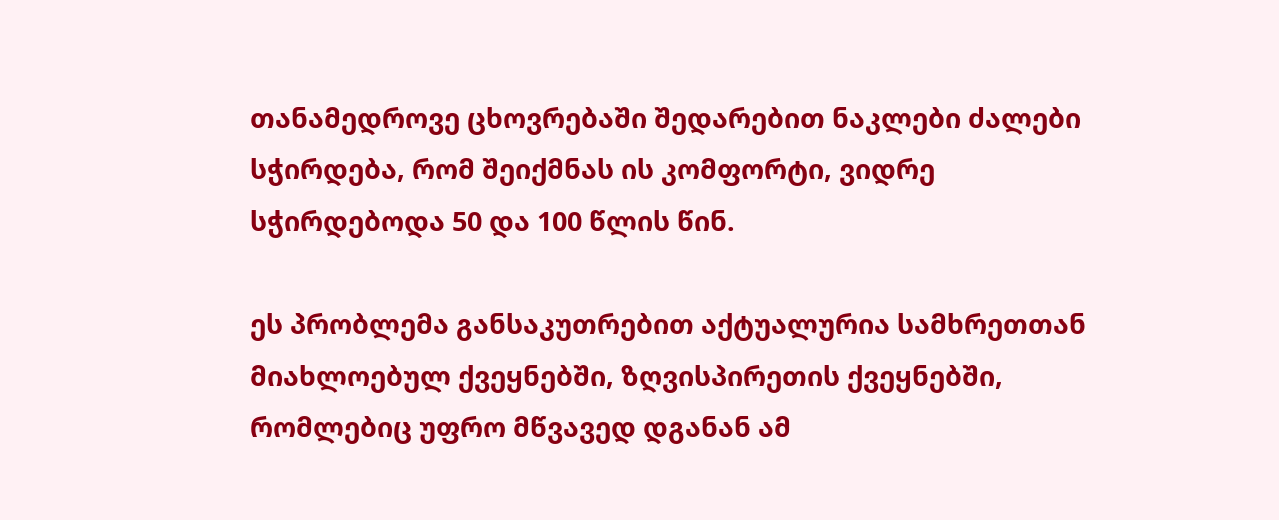თანამედროვე ცხოვრებაში შედარებით ნაკლები ძალები სჭირდება, რომ შეიქმნას ის კომფორტი, ვიდრე სჭირდებოდა 50 და 100 წლის წინ.

ეს პრობლემა განსაკუთრებით აქტუალურია სამხრეთთან მიახლოებულ ქვეყნებში, ზღვისპირეთის ქვეყნებში, რომლებიც უფრო მწვავედ დგანან ამ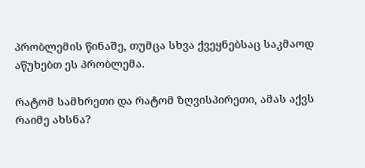პრობლემის წინაშე, თუმცა სხვა ქვეყნებსაც საკმაოდ აწუხებთ ეს პრობლემა.

რატომ სამხრეთი და რატომ ზღვისპირეთი, ამას აქვს რაიმე ახსნა?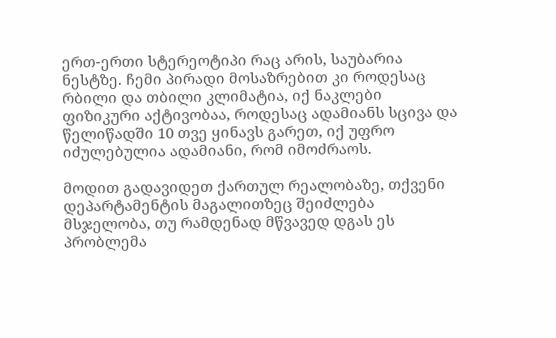ერთ-ერთი სტერეოტიპი რაც არის, საუბარია ნესტზე. ჩემი პირადი მოსაზრებით კი როდესაც რბილი და თბილი კლიმატია, იქ ნაკლები ფიზიკური აქტივობაა, როდესაც ადამიანს სცივა და წელიწადში 10 თვე ყინავს გარეთ, იქ უფრო იძულებულია ადამიანი, რომ იმოძრაოს.

მოდით გადავიდეთ ქართულ რეალობაზე, თქვენი დეპარტამენტის მაგალითზეც შეიძლება მსჯელობა, თუ რამდენად მწვავედ დგას ეს პრობლემა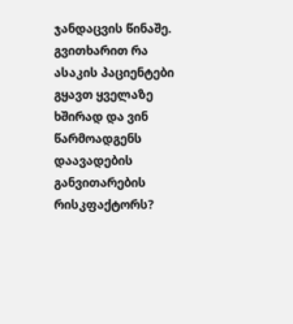ჯანდაცვის წინაშე. გვითხარით რა ასაკის პაციენტები გყავთ ყველაზე ხშირად და ვინ წარმოადგენს დაავადების განვითარების რისკფაქტორს?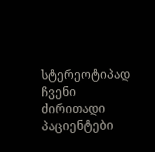სტერეოტიპად ჩვენი ძირითადი პაციენტები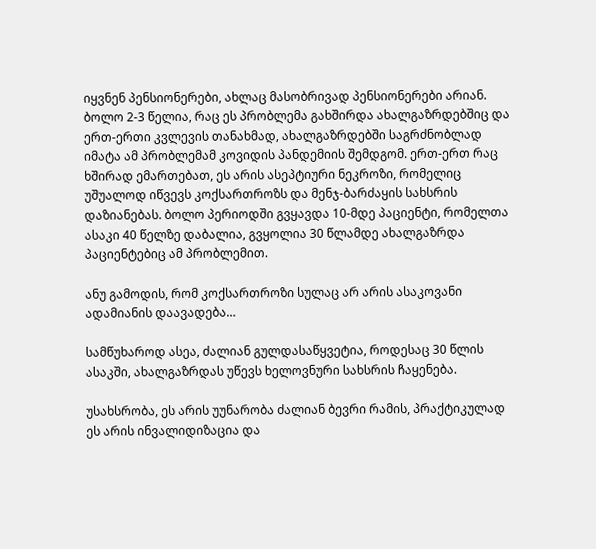იყვნენ პენსიონერები, ახლაც მასობრივად პენსიონერები არიან. ბოლო 2-3 წელია, რაც ეს პრობლემა გახშირდა ახალგაზრდებშიც და ერთ-ერთი კვლევის თანახმად, ახალგაზრდებში საგრძნობლად იმატა ამ პრობლემამ კოვიდის პანდემიის შემდგომ. ერთ-ერთ რაც ხშირად ემართებათ, ეს არის ასეპტიური ნეკროზი, რომელიც უშუალოდ იწვევს კოქსართროზს და მენჯ-ბარძაყის სახსრის დაზიანებას. ბოლო პერიოდში გვყავდა 10-მდე პაციენტი, რომელთა ასაკი 40 წელზე დაბალია, გვყოლია 30 წლამდე ახალგაზრდა პაციენტებიც ამ პრობლემით.

ანუ გამოდის, რომ კოქსართროზი სულაც არ არის ასაკოვანი ადამიანის დაავადება…

სამწუხაროდ ასეა, ძალიან გულდასაწყვეტია, როდესაც 30 წლის ასაკში, ახალგაზრდას უწევს ხელოვნური სახსრის ჩაყენება.

უსახსრობა, ეს არის უუნარობა ძალიან ბევრი რამის, პრაქტიკულად ეს არის ინვალიდიზაცია და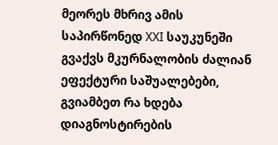მეორეს მხრივ ამის საპირწონედ XXI საუკუნეში გვაქვს მკურნალობის ძალიან ეფექტური საშუალებები, გვიამბეთ რა ხდება დიაგნოსტირების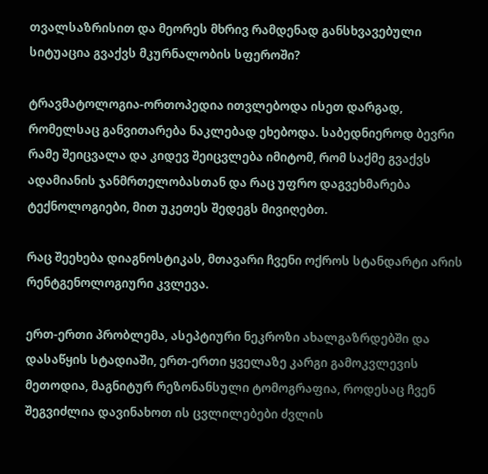თვალსაზრისით და მეორეს მხრივ რამდენად განსხვავებული სიტუაცია გვაქვს მკურნალობის სფეროში?

ტრავმატოლოგია-ორთოპედია ითვლებოდა ისეთ დარგად, რომელსაც განვითარება ნაკლებად ეხებოდა. საბედნიეროდ ბევრი რამე შეიცვალა და კიდევ შეიცვლება იმიტომ, რომ საქმე გვაქვს ადამიანის ჯანმრთელობასთან და რაც უფრო დაგვეხმარება ტექნოლოგიები, მით უკეთეს შედეგს მივიღებთ.

რაც შეეხება დიაგნოსტიკას, მთავარი ჩვენი ოქროს სტანდარტი არის რენტგენოლოგიური კვლევა.

ერთ-ერთი პრობლემა, ასეპტიური ნეკროზი ახალგაზრდებში და დასაწყის სტადიაში, ერთ-ერთი ყველაზე კარგი გამოკვლევის მეთოდია, მაგნიტურ რეზონანსული ტომოგრაფია, როდესაც ჩვენ შეგვიძლია დავინახოთ ის ცვლილებები ძვლის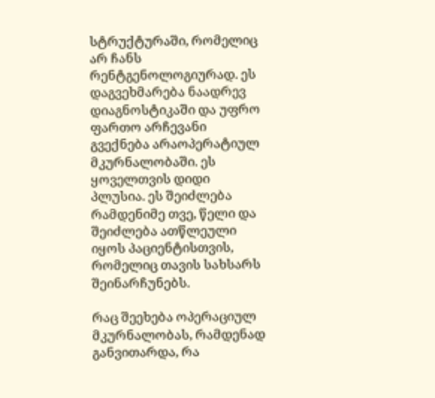სტრუქტურაში, რომელიც არ ჩანს რენტგენოლოგიურად. ეს დაგვეხმარება ნაადრევ დიაგნოსტიკაში და უფრო ფართო არჩევანი გვექნება არაოპერატიულ მკურნალობაში. ეს ყოველთვის დიდი პლუსია. ეს შეიძლება რამდენიმე თვე, წელი და შეიძლება ათწლეული იყოს პაციენტისთვის, რომელიც თავის სახსარს შეინარჩუნებს.

რაც შეეხება ოპერაციულ მკურნალობას, რამდენად განვითარდა, რა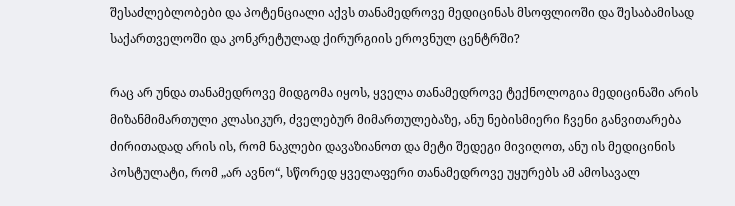შესაძლებლობები და პოტენციალი აქვს თანამედროვე მედიცინას მსოფლიოში და შესაბამისად საქართველოში და კონკრეტულად ქირურგიის ეროვნულ ცენტრში?

რაც არ უნდა თანამედროვე მიდგომა იყოს, ყველა თანამედროვე ტექნოლოგია მედიცინაში არის მიზანმიმართული კლასიკურ, ძველებურ მიმართულებაზე, ანუ ნებისმიერი ჩვენი განვითარება ძირითადად არის ის, რომ ნაკლები დავაზიანოთ და მეტი შედეგი მივიღოთ, ანუ ის მედიცინის პოსტულატი, რომ „არ ავნო“, სწორედ ყველაფერი თანამედროვე უყურებს ამ ამოსავალ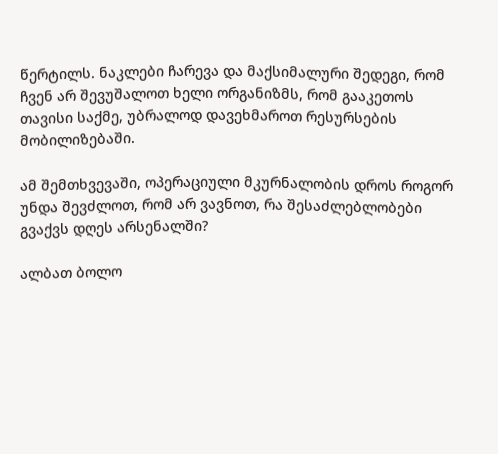წერტილს. ნაკლები ჩარევა და მაქსიმალური შედეგი, რომ ჩვენ არ შევუშალოთ ხელი ორგანიზმს, რომ გააკეთოს თავისი საქმე, უბრალოდ დავეხმაროთ რესურსების მობილიზებაში.

ამ შემთხვევაში, ოპერაციული მკურნალობის დროს როგორ უნდა შევძლოთ, რომ არ ვავნოთ, რა შესაძლებლობები გვაქვს დღეს არსენალში?

ალბათ ბოლო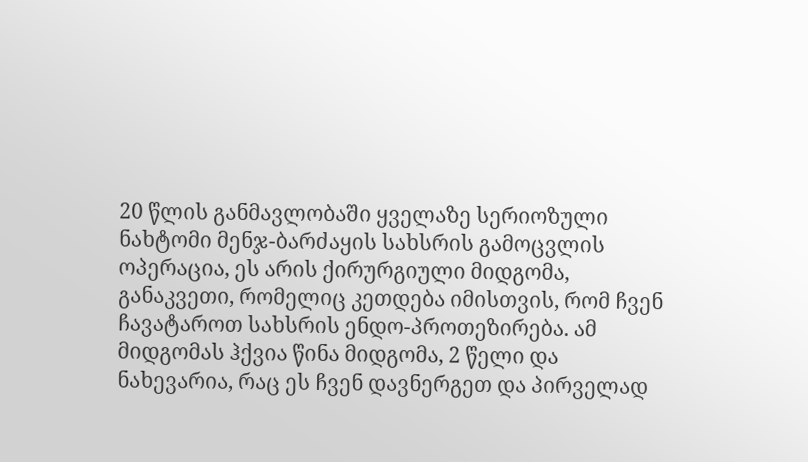20 წლის განმავლობაში ყველაზე სერიოზული ნახტომი მენჯ-ბარძაყის სახსრის გამოცვლის ოპერაცია, ეს არის ქირურგიული მიდგომა, განაკვეთი, რომელიც კეთდება იმისთვის, რომ ჩვენ ჩავატაროთ სახსრის ენდო-პროთეზირება. ამ მიდგომას ჰქვია წინა მიდგომა, 2 წელი და ნახევარია, რაც ეს ჩვენ დავნერგეთ და პირველად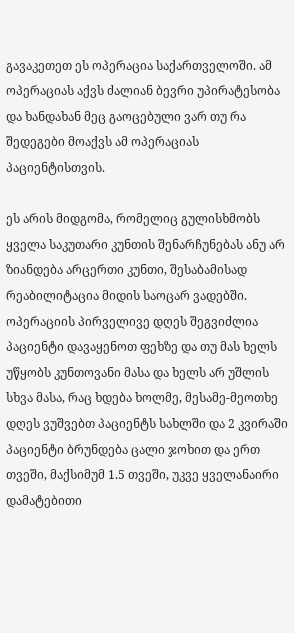გავაკეთეთ ეს ოპერაცია საქართველოში. ამ ოპერაციას აქვს ძალიან ბევრი უპირატესობა და ხანდახან მეც გაოცებული ვარ თუ რა შედეგები მოაქვს ამ ოპერაციას პაციენტისთვის.

ეს არის მიდგომა, რომელიც გულისხმობს ყველა საკუთარი კუნთის შენარჩუნებას ანუ არ ზიანდება არცერთი კუნთი, შესაბამისად რეაბილიტაცია მიდის საოცარ ვადებში. ოპერაციის პირველივე დღეს შეგვიძლია პაციენტი დავაყენოთ ფეხზე და თუ მას ხელს უწყობს კუნთოვანი მასა და ხელს არ უშლის სხვა მასა, რაც ხდება ხოლმე, მესამე-მეოთხე დღეს ვუშვებთ პაციენტს სახლში და 2 კვირაში პაციენტი ბრუნდება ცალი ჯოხით და ერთ თვეში, მაქსიმუმ 1.5 თვეში, უკვე ყველანაირი დამატებითი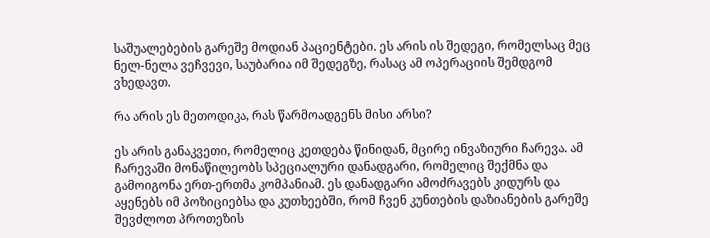საშუალებების გარეშე მოდიან პაციენტები. ეს არის ის შედეგი, რომელსაც მეც ნელ-ნელა ვეჩვევი, საუბარია იმ შედეგზე, რასაც ამ ოპერაციის შემდგომ ვხედავთ.

რა არის ეს მეთოდიკა, რას წარმოადგენს მისი არსი?

ეს არის განაკვეთი, რომელიც კეთდება წინიდან, მცირე ინვაზიური ჩარევა. ამ ჩარევაში მონაწილეობს სპეციალური დანადგარი, რომელიც შექმნა და გამოიგონა ერთ-ერთმა კომპანიამ. ეს დანადგარი ამოძრავებს კიდურს და აყენებს იმ პოზიციებსა და კუთხეებში, რომ ჩვენ კუნთების დაზიანების გარეშე შევძლოთ პროთეზის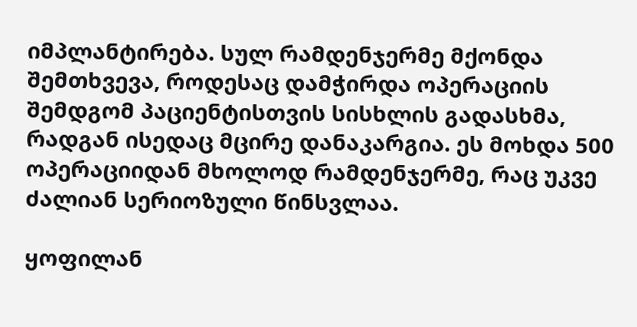იმპლანტირება. სულ რამდენჯერმე მქონდა შემთხვევა, როდესაც დამჭირდა ოპერაციის შემდგომ პაციენტისთვის სისხლის გადასხმა, რადგან ისედაც მცირე დანაკარგია. ეს მოხდა 500 ოპერაციიდან მხოლოდ რამდენჯერმე, რაც უკვე ძალიან სერიოზული წინსვლაა.

ყოფილან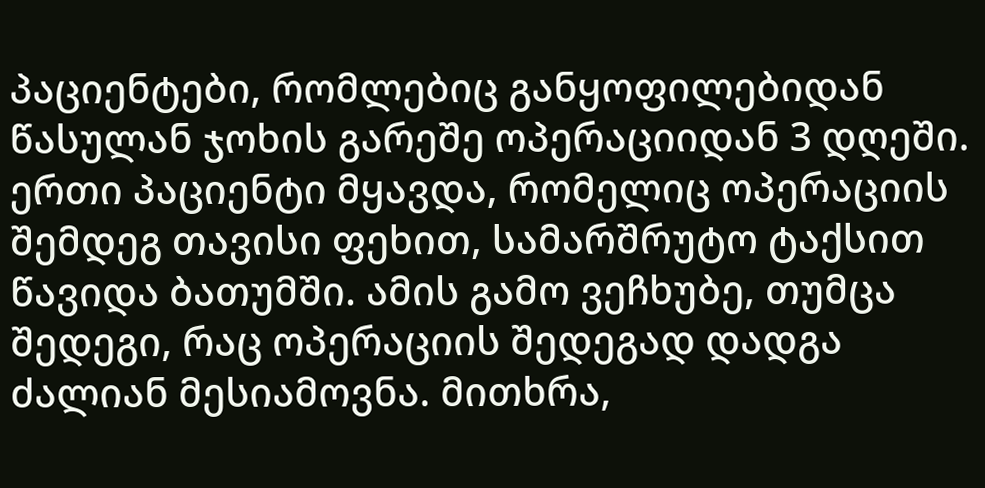პაციენტები, რომლებიც განყოფილებიდან წასულან ჯოხის გარეშე ოპერაციიდან 3 დღეში. ერთი პაციენტი მყავდა, რომელიც ოპერაციის შემდეგ თავისი ფეხით, სამარშრუტო ტაქსით წავიდა ბათუმში. ამის გამო ვეჩხუბე, თუმცა შედეგი, რაც ოპერაციის შედეგად დადგა ძალიან მესიამოვნა. მითხრა,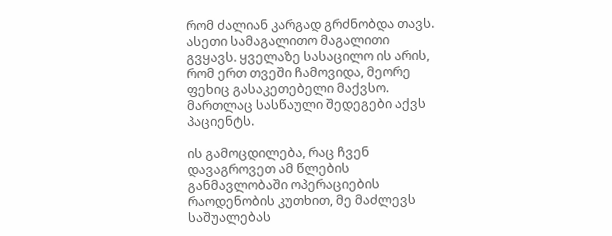რომ ძალიან კარგად გრძნობდა თავს. ასეთი სამაგალითო მაგალითი გვყავს. ყველაზე სასაცილო ის არის, რომ ერთ თვეში ჩამოვიდა, მეორე ფეხიც გასაკეთებელი მაქვსო. მართლაც სასწაული შედეგები აქვს პაციენტს.

ის გამოცდილება, რაც ჩვენ დავაგროვეთ ამ წლების განმავლობაში ოპერაციების რაოდენობის კუთხით, მე მაძლევს საშუალებას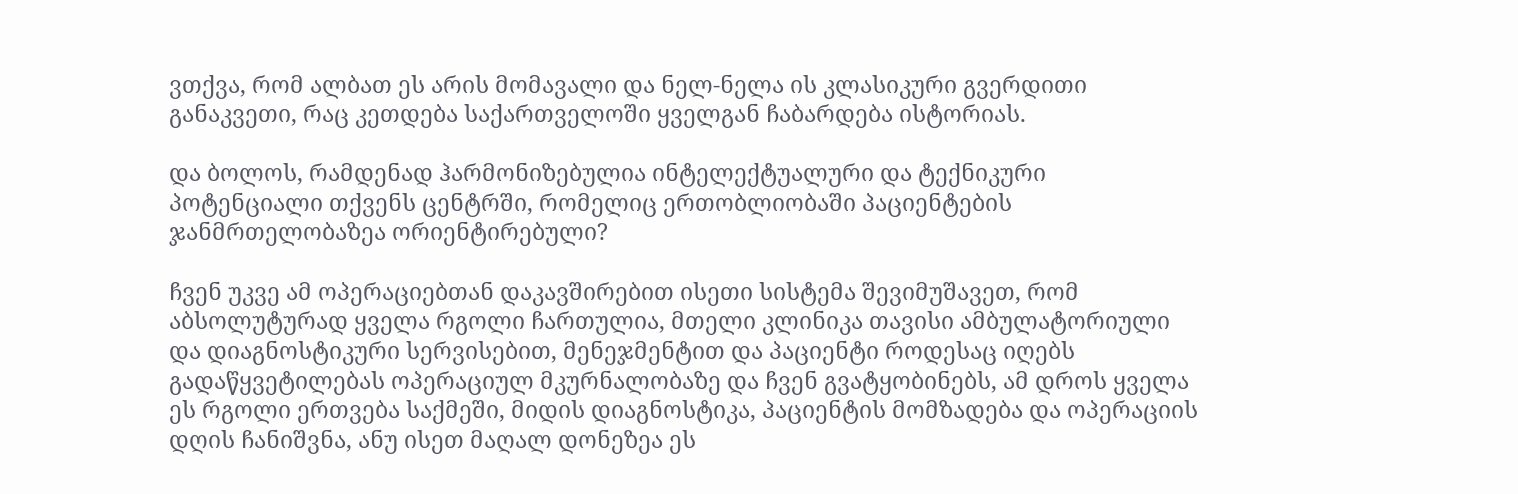ვთქვა, რომ ალბათ ეს არის მომავალი და ნელ-ნელა ის კლასიკური გვერდითი განაკვეთი, რაც კეთდება საქართველოში ყველგან ჩაბარდება ისტორიას.

და ბოლოს, რამდენად ჰარმონიზებულია ინტელექტუალური და ტექნიკური პოტენციალი თქვენს ცენტრში, რომელიც ერთობლიობაში პაციენტების ჯანმრთელობაზეა ორიენტირებული?

ჩვენ უკვე ამ ოპერაციებთან დაკავშირებით ისეთი სისტემა შევიმუშავეთ, რომ აბსოლუტურად ყველა რგოლი ჩართულია, მთელი კლინიკა თავისი ამბულატორიული და დიაგნოსტიკური სერვისებით, მენეჯმენტით და პაციენტი როდესაც იღებს გადაწყვეტილებას ოპერაციულ მკურნალობაზე და ჩვენ გვატყობინებს, ამ დროს ყველა ეს რგოლი ერთვება საქმეში, მიდის დიაგნოსტიკა, პაციენტის მომზადება და ოპერაციის დღის ჩანიშვნა, ანუ ისეთ მაღალ დონეზეა ეს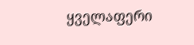ყველაფერი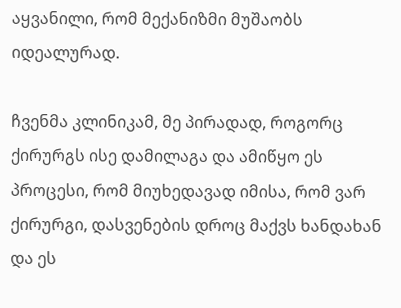აყვანილი, რომ მექანიზმი მუშაობს იდეალურად.

ჩვენმა კლინიკამ, მე პირადად, როგორც ქირურგს ისე დამილაგა და ამიწყო ეს პროცესი, რომ მიუხედავად იმისა, რომ ვარ ქირურგი, დასვენების დროც მაქვს ხანდახან და ეს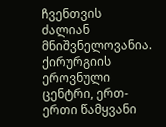ჩვენთვის ძალიან მნიშვნელოვანია. ქირურგიის ეროვნული ცენტრი, ერთ-ერთი წამყვანი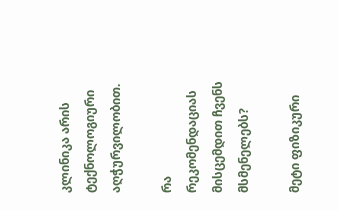კლინიკა არის ტექნოლოგიური აღჭურვილობით.

რა რეკომენდაციას მისცემდით ჩვენს მსმენელებს?

მეტი ფიზიკური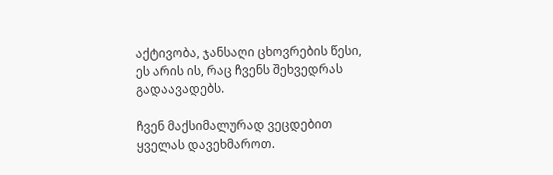აქტივობა, ჯანსაღი ცხოვრების წესი, ეს არის ის, რაც ჩვენს შეხვედრას გადაავადებს.

ჩვენ მაქსიმალურად ვეცდებით ყველას დავეხმაროთ.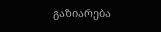გაზიარება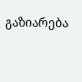გაზიარება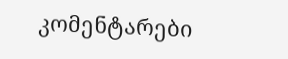კომენტარები